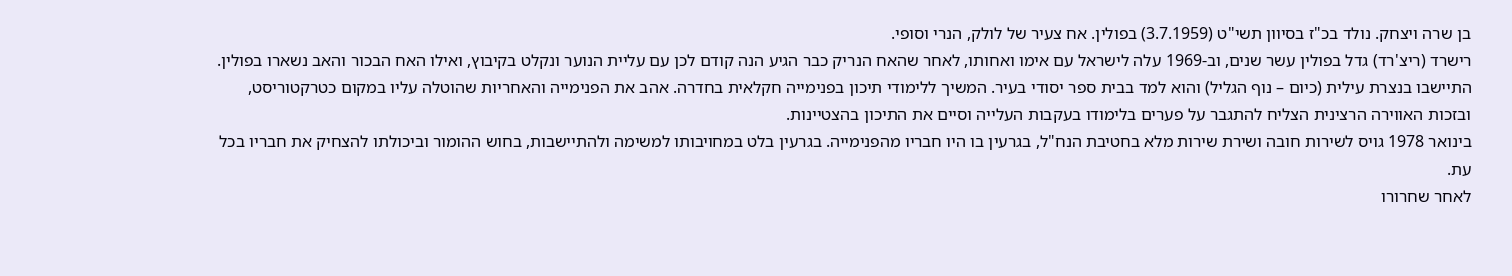בן שרה ויצחק. נולד בכ"ז בסיוון תשי"ט (3.7.1959) בפולין. אח צעיר של לולק, הנרי וסופי.
רישרד (ריצ'רד) גדל בפולין עשר שנים, וב-1969 עלה לישראל עם אימו ואחותו, לאחר שהאח הנריק כבר הגיע הנה קודם לכן עם עליית הנוער ונקלט בקיבוץ, ואילו האח הבכור והאב נשארו בפולין. התיישבו בנצרת עילית (כיום – נוף הגליל) והוא למד בבית ספר יסודי בעיר. המשיך ללימודי תיכון בפנימייה חקלאית בחדרה. אהב את הפנימייה והאחריות שהוטלה עליו במקום כטרקטוריסט, ובזכות האווירה הרצינית הצליח להתגבר על פערים בלימודו בעקבות העלייה וסיים את התיכון בהצטיינות.
בינואר 1978 גויס לשירות חובה ושירת שירות מלא בחטיבת הנח"ל, בגרעין בו היו חבריו מהפנימייה. בגרעין בלט במחויבותו למשימה ולהתיישבות, בחוש ההומור וביכולתו להצחיק את חבריו בכל עת.
לאחר שחרורו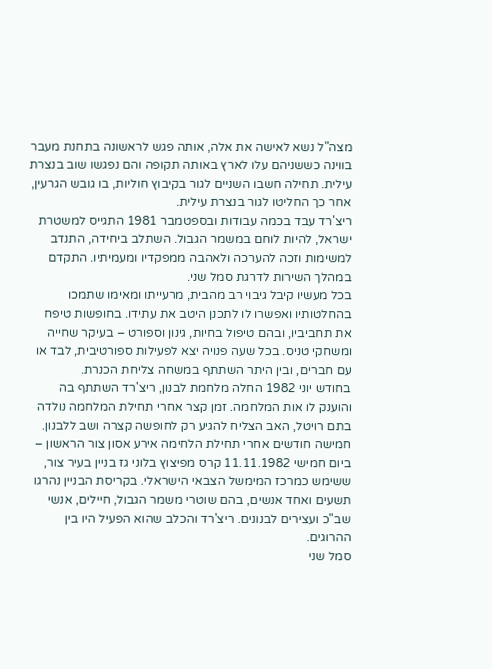מצה"ל נשא לאישה את אלה, אותה פגש לראשונה בתחנת מעבר בווינה כששניהם עלו לארץ באותה תקופה והם נפגשו שוב בנצרת עילית. תחילה חשבו השניים לגור בקיבוץ חוליות, בו גובש הגרעין, אחר כך החליטו לגור בנצרת עילית.
ריצ'רד עבד בכמה עבודות ובספטמבר 1981 התגייס למשטרת ישראל, להיות לוחם במשמר הגבול. השתלב ביחידה, התנדב למשימות וזכה להערכה ולאהבה ממפקדיו ומעמיתיו. התקדם במהלך השירות לדרגת סמל שני.
בכל מעשיו קיבל גיבוי רב מהבית, מרעייתו ומאימו שתמכו בהחלטותיו ואפשרו לו לתכנן היטב את עתידו. בחופשות טיפח את תחביביו, ובהם טיפול בחיות, גינון וספורט – בעיקר שחייה ומשחקי טניס. בכל שעה פנויה יצא לפעילות ספורטיבית, לבד או עם חברים, ובין היתר השתתף במשחה צליחת הכנרת.
בחודש יוני 1982 החלה מלחמת לבנון, ריצ'רד השתתף בה והוענק לו אות המלחמה. זמן קצר אחרי תחילת המלחמה נולדה בתם רויטל, האב הצליח להגיע רק לחופשה קצרה ושב ללבנון.
חמישה חודשים אחרי תחילת הלחימה אירע אסון צור הראשון – ביום חמישי 11.11.1982 קרס מפיצוץ בלוני גז בניין בעיר צור, ששימש כמרכז המימשל הצבאי הישראלי. בקריסת הבניין נהרגו תשעים ואחד אנשים, בהם שוטרי משמר הגבול, חיילים, אנשי שב"כ ועצירים לבנונים. ריצ'רד והכלב שהוא הפעיל היו בין ההרוגים.
סמל שני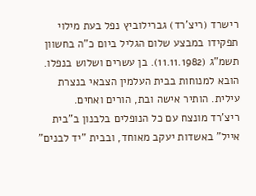רישרד (ריצ'רד) גברילוביץ נפל בעת מילוי תפקידו במבצע שלום הגליל ביום כ"ה בחשוון תשמ"ג (11.11.1982). בן עשרים ושלוש בנפלו. הובא למנוחות בבית העלמין הצבאי בנצרת עילית. הותיר אישה ובת, הורים ואחים.
ריצ'רד מונצח עם כל הנופלים בלבנון ב"בית אייל" באשדות יעקב מאוחד, ובבית "יד לבנים"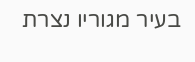בעיר מגוריו נצרת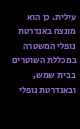עילית. כן הוא מונצח באנדרטת נופלי המשטרה במכללת השוטרים בבית שמש, ובאנדרטת נופלי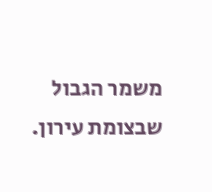משמר הגבול שבצומת עירון.